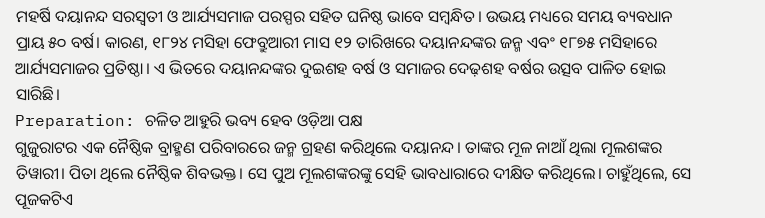ମହର୍ଷି ଦୟାନନ୍ଦ ସରସ୍ବତୀ ଓ ଆର୍ଯ୍ୟସମାଜ ପରସ୍ପର ସହିତ ଘନିଷ୍ଠ ଭାବେ ସମ୍ବନ୍ଧିତ। ଉଭୟ ମଧ୍ୟରେ ସମୟ ବ୍ୟବଧାନ ପ୍ରାୟ ୫୦ ବର୍ଷ। କାରଣ, ୧୮୨୪ ମସିହା ଫେବ୍ରୁଆରୀ ମାସ ୧୨ ତାରିଖରେ ଦୟାନନ୍ଦଙ୍କର ଜନ୍ମ ଏବଂ ୧୮୭୫ ମସିହାରେ ଆର୍ଯ୍ୟସମାଜର ପ୍ରତିଷ୍ଠା। ଏ ଭିତରେ ଦୟାନନ୍ଦଙ୍କର ଦୁଇଶହ ବର୍ଷ ଓ ସମାଜର ଦେଢ଼ଶହ ବର୍ଷର ଉତ୍ସବ ପାଳିତ ହୋଇ ସାରିଛି।
Preparation: ଚଳିତ ଆହୁରି ଭବ୍ୟ ହେବ ଓଡ଼ିଆ ପକ୍ଷ
ଗୁଜୁରାଟର ଏକ ନୈଷ୍ଠିକ ବ୍ରାହ୍ମଣ ପରିବାରରେ ଜନ୍ମ ଗ୍ରହଣ କରିଥିଲେ ଦୟାନନ୍ଦ। ତାଙ୍କର ମୂଳ ନାଆଁ ଥିଲା ମୂଲଶଙ୍କର ତିୱାରୀ। ପିତା ଥିଲେ ନୈଷ୍ଠିକ ଶିବଭକ୍ତ। ସେ ପୁଅ ମୂଲଶଙ୍କରଙ୍କୁ ସେହି ଭାବଧାରାରେ ଦୀକ୍ଷିତ କରିଥିଲେ। ଚାହୁଁଥିଲେ, ସେ ପୂଜକଟିଏ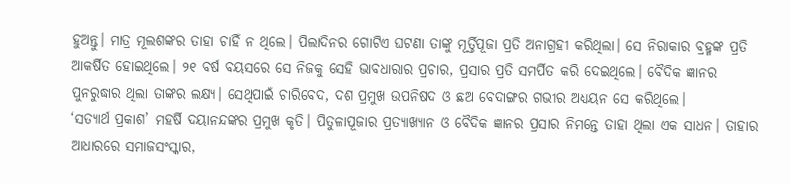ହୁଅନ୍ତୁ। ମାତ୍ର ମୂଲଶଙ୍କର ତାହା ଚାହିଁ ନ ଥିଲେ। ପିଲାଦିନର ଗୋଟିଏ ଘଟଣା ତାଙ୍କୁ ମୂର୍ତ୍ତିପୂଜା ପ୍ରତି ଅନାଗ୍ରହୀ କରିଥିଲା। ସେ ନିରାକାର ବ୍ରହ୍ମଙ୍କ ପ୍ରତି ଆକର୍ଷିତ ହୋଇଥିଲେ। ୨୧ ବର୍ଷ ବୟସରେ ସେ ନିଜକୁ ସେହି ଭାବଧାରାର ପ୍ରଚାର, ପ୍ରସାର ପ୍ରତି ସମର୍ପିତ କରି ଦେଇଥିଲେ। ବୈଦିକ ଜ୍ଞାନର ପୁନରୁଦ୍ଧାର ଥିଲା ତାଙ୍କର ଲକ୍ଷ୍ୟ। ସେଥିପାଇଁ ଚାରିବେଦ, ଦଶ ପ୍ରମୁଖ ଉପନିଷଦ ଓ ଛଅ ବେଦାଙ୍ଗର ଗଭୀର ଅଧ୍ୟୟନ ସେ କରିଥିଲେ।
‘ସତ୍ୟାର୍ଥ ପ୍ରକାଶ’ ମହର୍ଷି ଦୟାନନ୍ଦଙ୍କର ପ୍ରମୁଖ କୃତି। ପିତୁଳାପୂଜାର ପ୍ରତ୍ୟାଖ୍ୟାନ ଓ ବୈଦିକ ଜ୍ଞାନର ପ୍ରସାର ନିମନ୍ତେ ତାହା ଥିଲା ଏକ ସାଧନ। ତାହାର ଆଧାରରେ ସମାଜସଂସ୍କାର,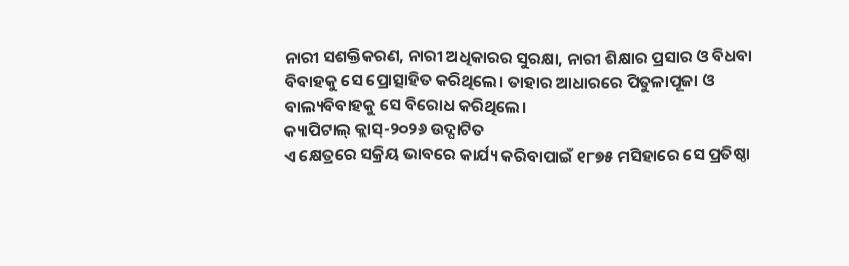ନାରୀ ସଶକ୍ତିକରଣ, ନାରୀ ଅଧିକାରର ସୁରକ୍ଷା, ନାରୀ ଶିକ୍ଷାର ପ୍ରସାର ଓ ବିଧବା ବିବାହକୁ ସେ ପ୍ରୋତ୍ସାହିତ କରିଥିଲେ। ତାହାର ଆଧାରରେ ପିତୁଳାପୂଜା ଓ ବାଲ୍ୟବିବାହକୁ ସେ ବିରୋଧ କରିଥିଲେ।
କ୍ୟାପିଟାଲ୍ କ୍ଲାସ୍-୨୦୨୬ ଉଦ୍ଘାଟିତ
ଏ କ୍ଷେତ୍ରରେ ସକ୍ରିୟ ଭାବରେ କାର୍ଯ୍ୟ କରିବାପାଇଁ ୧୮୭୫ ମସିହାରେ ସେ ପ୍ରତିଷ୍ଠା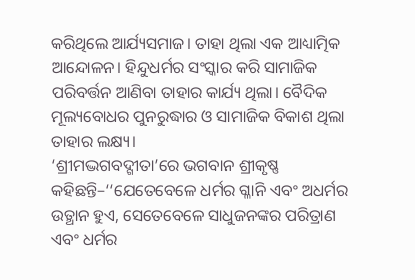କରିଥିଲେ ଆର୍ଯ୍ୟସମାଜ। ତାହା ଥିଲା ଏକ ଆଧ୍ୟାତ୍ମିକ ଆନ୍ଦୋଳନ। ହିନ୍ଦୁଧର୍ମର ସଂସ୍କାର କରି ସାମାଜିକ ପରିବର୍ତ୍ତନ ଆଣିବା ତାହାର କାର୍ଯ୍ୟ ଥିଲା। ବୈଦିକ ମୂଲ୍ୟବୋଧର ପୁନରୁଦ୍ଧାର ଓ ସାମାଜିକ ବିକାଶ ଥିଲା ତାହାର ଲକ୍ଷ୍ୟ।
‘ଶ୍ରୀମଦ୍ଭଗବଦ୍ଗୀତା’ରେ ଭଗବାନ ଶ୍ରୀକୃଷ୍ଣ କହିଛନ୍ତି–‘‘ଯେତେବେଳେ ଧର୍ମର ଗ୍ଳାନି ଏବଂ ଅଧର୍ମର ଉତ୍ଥାନ ହୁଏ, ସେତେବେଳେ ସାଧୁଜନଙ୍କର ପରିତ୍ରାଣ ଏବଂ ଧର୍ମର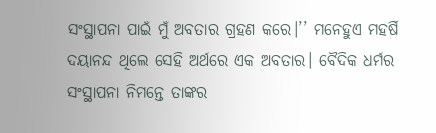ସଂସ୍ଥାପନା ପାଇଁ ମୁଁ ଅବତାର ଗ୍ରହଣ କରେ।’’ ମନେହୁଏ ମହର୍ଷି ଦୟାନନ୍ଦ ଥିଲେ ସେହି ଅର୍ଥରେ ଏକ ଅବତାର। ବୈଦିକ ଧର୍ମର ସଂସ୍ଥାପନା ନିମନ୍ତେ ତାଙ୍କର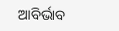ଆବିର୍ଭାବ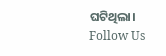ଘଟିଥିଲା।
Follow Us